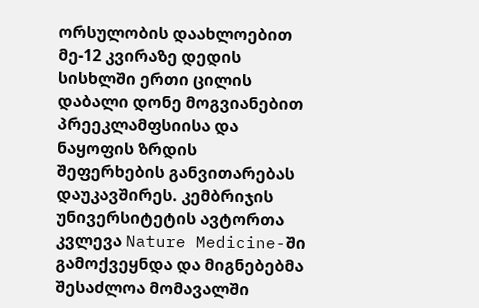ორსულობის დაახლოებით მე-12 კვირაზე დედის სისხლში ერთი ცილის დაბალი დონე მოგვიანებით პრეეკლამფსიისა და ნაყოფის ზრდის შეფერხების განვითარებას დაუკავშირეს. კემბრიჯის უნივერსიტეტის ავტორთა კვლევა Nature Medicine-ში გამოქვეყნდა და მიგნებებმა შესაძლოა მომავალში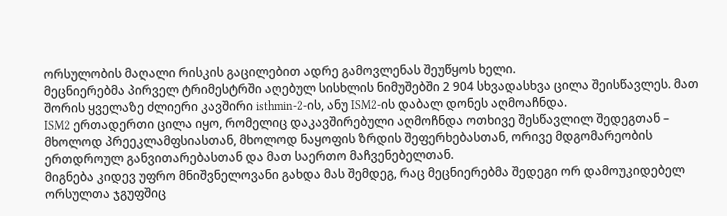ორსულობის მაღალი რისკის გაცილებით ადრე გამოვლენას შეუწყოს ხელი.
მეცნიერებმა პირველ ტრიმესტრში აღებულ სისხლის ნიმუშებში 2 904 სხვადასხვა ცილა შეისწავლეს. მათ შორის ყველაზე ძლიერი კავშირი isthmin-2-ის, ანუ ISM2-ის დაბალ დონეს აღმოაჩნდა.
ISM2 ერთადერთი ცილა იყო, რომელიც დაკავშირებული აღმოჩნდა ოთხივე შესწავლილ შედეგთან – მხოლოდ პრეეკლამფსიასთან, მხოლოდ ნაყოფის ზრდის შეფერხებასთან, ორივე მდგომარეობის ერთდროულ განვითარებასთან და მათ საერთო მაჩვენებელთან.
მიგნება კიდევ უფრო მნიშვნელოვანი გახდა მას შემდეგ, რაც მეცნიერებმა შედეგი ორ დამოუკიდებელ ორსულთა ჯგუფშიც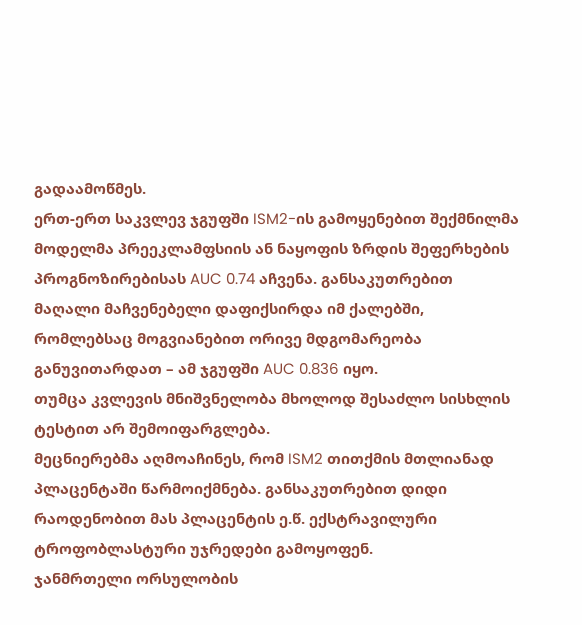გადაამოწმეს.
ერთ-ერთ საკვლევ ჯგუფში ISM2-ის გამოყენებით შექმნილმა მოდელმა პრეეკლამფსიის ან ნაყოფის ზრდის შეფერხების პროგნოზირებისას AUC 0.74 აჩვენა. განსაკუთრებით მაღალი მაჩვენებელი დაფიქსირდა იმ ქალებში, რომლებსაც მოგვიანებით ორივე მდგომარეობა განუვითარდათ – ამ ჯგუფში AUC 0.836 იყო.
თუმცა კვლევის მნიშვნელობა მხოლოდ შესაძლო სისხლის ტესტით არ შემოიფარგლება.
მეცნიერებმა აღმოაჩინეს, რომ ISM2 თითქმის მთლიანად პლაცენტაში წარმოიქმნება. განსაკუთრებით დიდი რაოდენობით მას პლაცენტის ე.წ. ექსტრავილური ტროფობლასტური უჯრედები გამოყოფენ.
ჯანმრთელი ორსულობის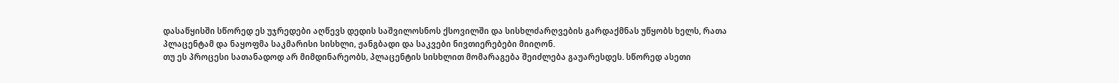დასაწყისში სწორედ ეს უჯრედები აღწევს დედის საშვილოსნოს ქსოვილში და სისხლძარღვების გარდაქმნას უწყობს ხელს, რათა პლაცენტამ და ნაყოფმა საკმარისი სისხლი, ჟანგბადი და საკვები ნივთიერებები მიიღონ.
თუ ეს პროცესი სათანადოდ არ მიმდინარეობს, პლაცენტის სისხლით მომარაგება შეიძლება გაუარესდეს. სწორედ ასეთი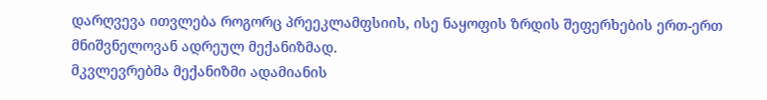დარღვევა ითვლება როგორც პრეეკლამფსიის, ისე ნაყოფის ზრდის შეფერხების ერთ-ერთ მნიშვნელოვან ადრეულ მექანიზმად.
მკვლევრებმა მექანიზმი ადამიანის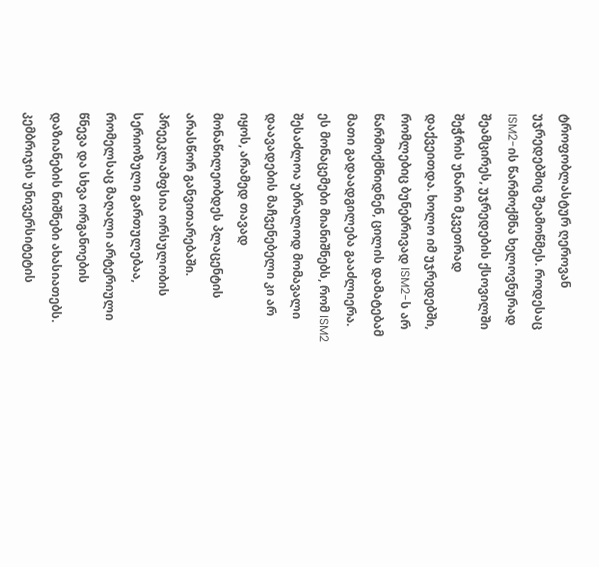ტროფობლასტურ ღეროვან უჯრედებშიც შეამოწმეს. როდესაც ISM2-ის წარმოქმნა ხელოვნურად შეამცირეს, უჯრედების ქსოვილში შეჭრის უნარი მკვეთრად დაქვეითდა. ხოლო იმ უჯრედებში, რომლებიც ბუნებრივად ISM2-ს არ წარმოქმნიდნენ, ცილის დამატებამ მათი გადაადგილება გააძლიერა.
ეს მონაცემები მიანიშნებს, რომ ISM2 შესაძლოა უბრალოდ მომავალი დაავადების მაჩვენებელი კი არ იყოს, არამედ თავად მონაწილეობდეს პლაცენტის არასწორ განვითარებაში.
პრეეკლამფსია ორსულობის სერიოზული გართულებაა, რომელსაც მაღალი არტერიული წნევა და სხვა ორგანოების დაზიანების ნიშნები ახასიათებს. კემბრიჯის უნივერსიტეტის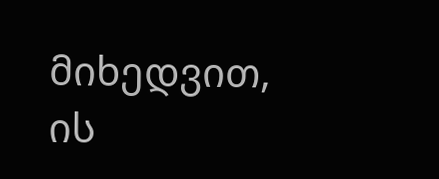მიხედვით, ის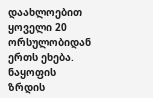დაახლოებით ყოველი 20 ორსულობიდან ერთს ეხება. ნაყოფის ზრდის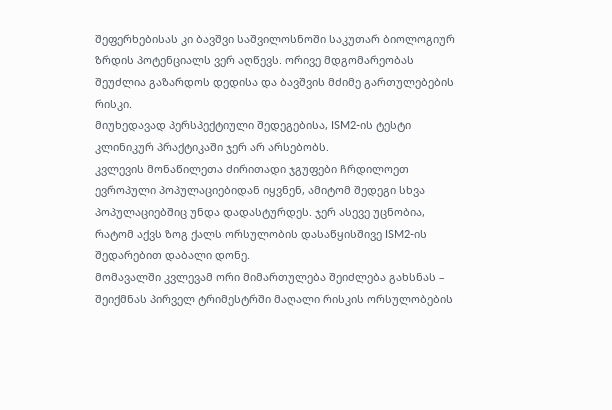შეფერხებისას კი ბავშვი საშვილოსნოში საკუთარ ბიოლოგიურ ზრდის პოტენციალს ვერ აღწევს. ორივე მდგომარეობას შეუძლია გაზარდოს დედისა და ბავშვის მძიმე გართულებების რისკი.
მიუხედავად პერსპექტიული შედეგებისა, ISM2-ის ტესტი კლინიკურ პრაქტიკაში ჯერ არ არსებობს.
კვლევის მონაწილეთა ძირითადი ჯგუფები ჩრდილოეთ ევროპული პოპულაციებიდან იყვნენ, ამიტომ შედეგი სხვა პოპულაციებშიც უნდა დადასტურდეს. ჯერ ასევე უცნობია, რატომ აქვს ზოგ ქალს ორსულობის დასაწყისშივე ISM2-ის შედარებით დაბალი დონე.
მომავალში კვლევამ ორი მიმართულება შეიძლება გახსნას – შეიქმნას პირველ ტრიმესტრში მაღალი რისკის ორსულობების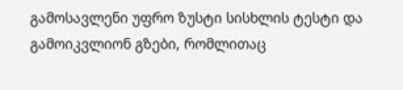გამოსავლენი უფრო ზუსტი სისხლის ტესტი და გამოიკვლიონ გზები, რომლითაც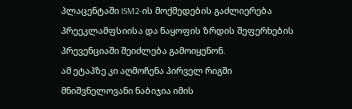პლაცენტაში ISM2-ის მოქმედების გაძლიერება პრეეკლამფსიისა და ნაყოფის ზრდის შეფერხების პრევენციაში შეიძლება გამოიყენონ.
ამ ეტაპზე კი აღმოჩენა პირველ რიგში მნიშვნელოვანი ნაბიჯია იმის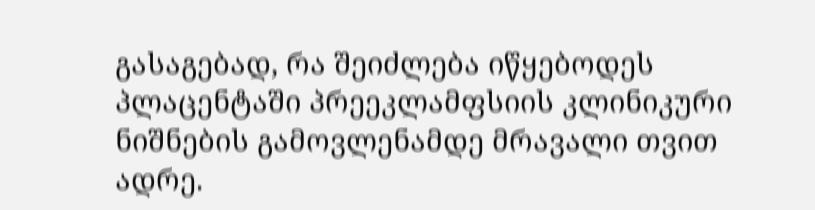გასაგებად, რა შეიძლება იწყებოდეს პლაცენტაში პრეეკლამფსიის კლინიკური ნიშნების გამოვლენამდე მრავალი თვით ადრე.